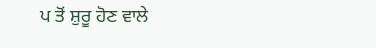ਪ ਤੋਂ ਸ਼ੁਰੂ ਹੋਣ ਵਾਲੇ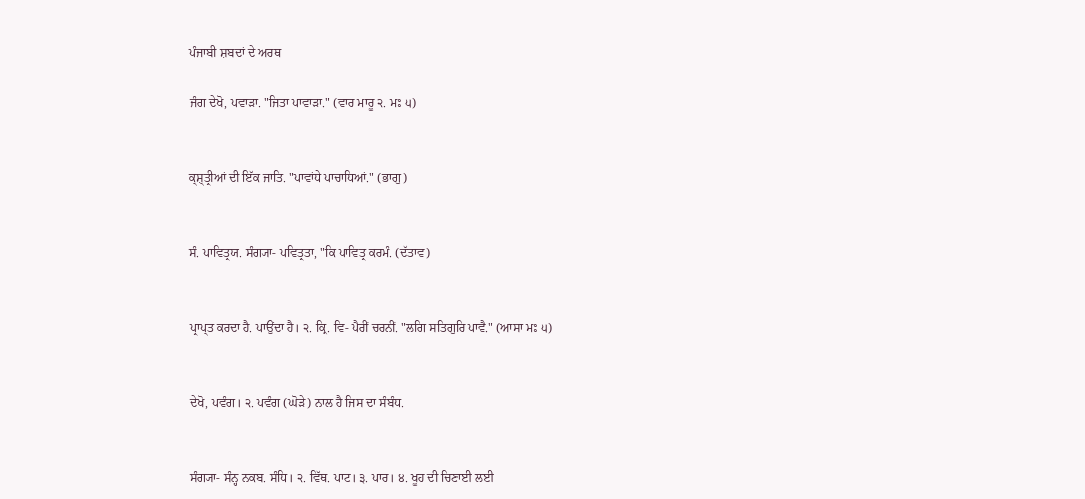ਪੰਜਾਬੀ ਸ਼ਬਦਾਂ ਦੇ ਅਰਥ

ਜੰਗ ਦੇਖੋ, ਪਵਾੜਾ. "ਜਿਤਾ ਪਾਵਾੜਾ." (ਵਾਰ ਮਾਰੂ ੨. ਮਃ ੫)


ਕ੍ਸ਼੍‍ਤ੍ਰੀਆਂ ਦੀ ਇੱਕ ਜਾਤਿ. "ਪਾਵਾਂਧੇ ਪਾਚਾਧਿਆਂ." (ਭਾਗੁ)


ਸੰ. ਪਾਵਿਤ੍ਰਯ. ਸੰਗ੍ਯਾ- ਪਵਿਤ੍ਰਤਾ, "ਕਿ ਪਾਵਿਤ੍ਰ ਕਰਮੰ. (ਦੱਤਾਵ)


ਪ੍ਰਾਪ੍ਤ ਕਰਦਾ ਹੈ. ਪਾਉਂਦਾ ਹੈ। ੨. ਕ੍ਰਿ. ਵਿ- ਪੈਰੀਂ ਚਰਨੀਂ. "ਲਗਿ ਸਤਿਗੁਰਿ ਪਾਵੈ." (ਆਸਾ ਮਃ ੫)


ਦੇਖੋ, ਪਵੰਗ। ੨. ਪਵੰਗ (ਘੋੜੇ) ਨਾਲ ਹੈ ਜਿਸ ਦਾ ਸੰਬੰਧ.


ਸੰਗ੍ਯਾ- ਸੰਨ੍ਹ ਨਕਬ. ਸੰਧਿ। ੨. ਵਿੱਥ. ਪਾਟ। ੩. ਪਾਰ। ੪. ਖੂਹ ਦੀ ਚਿਣਾਈ ਲਈ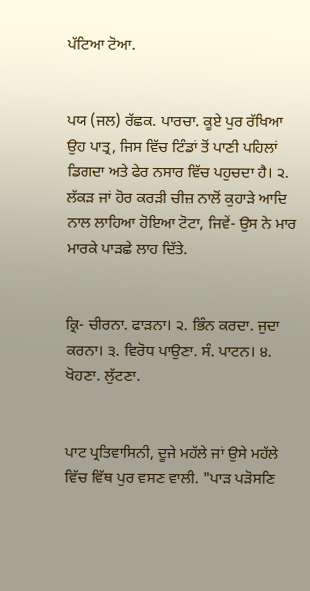ਪੱਟਿਆ ਟੋਆ.


ਪਯ (ਜਲ) ਰੱਛਕ. ਪਾਰਚਾ. ਕੂਏ ਪੁਰ ਰੱਖਿਆ ਉਹ ਪਾਤ੍ਰ, ਜਿਸ ਵਿੱਚ ਟਿੰਡਾਂ ਤੋਂ ਪਾਣੀ ਪਹਿਲਾਂ ਡਿਗਦਾ ਅਤੇ ਫੇਰ ਨਸਾਰ ਵਿੱਚ ਪਹੁਚਦਾ ਹੈ। ੨. ਲੱਕੜ ਜਾਂ ਹੋਰ ਕਰੜੀ ਚੀਜ਼ ਨਾਲੋਂ ਕੁਹਾੜੇ ਆਦਿ ਨਾਲ ਲਾਹਿਆ ਹੋਇਆ ਟੋਟਾ, ਜਿਵੇਂ- ਉਸ ਨੇ ਮਾਰ ਮਾਰਕੇ ਪਾੜਛੇ ਲਾਹ ਦਿੱਤੇ.


ਕ੍ਰਿ- ਚੀਰਨਾ. ਫਾੜਨਾ। ੨. ਭਿੰਨ ਕਰਦਾ. ਜੁਦਾ ਕਰਨਾ। ੩. ਵਿਰੋਧ ਪਾਉਣਾ. ਸੰ. ਪਾਟਨ। ੪. ਖੋਹਣਾ. ਲੁੱਟਣਾ.


ਪਾਟ ਪ੍ਰਤਿਵਾਸਿਨੀ, ਦੂਜੇ ਮਹੱਲੇ ਜਾਂ ਉਸੇ ਮਹੱਲੇ ਵਿੱਚ ਵਿੱਥ ਪੁਰ ਵਸਣ ਵਾਲੀ. "ਪਾੜ ਪੜੋਸਣਿ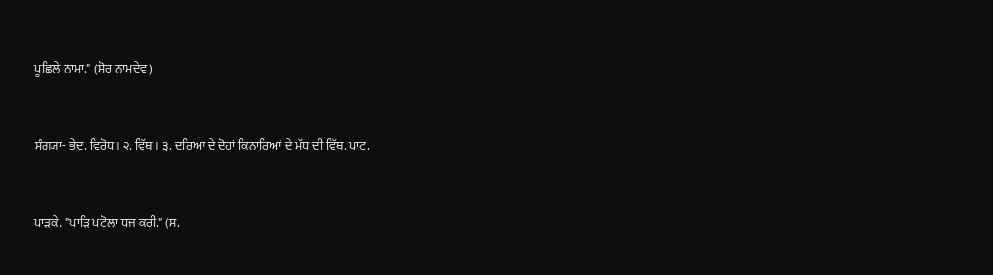ਪੂਛਿਲੇ ਨਾਮਾ." (ਸੋਰ ਨਾਮਦੇਵ)


ਸੰਗ੍ਯਾ- ਭੇਦ. ਵਿਰੋਧ। ੨. ਵਿੱਥ। ੩. ਦਰਿਆ ਦੇ ਦੋਹਾਂ ਕਿਨਾਰਿਆਂ ਦੇ ਮੱਧ ਦੀ ਵਿੱਥ. ਪਾਟ.


ਪਾੜਕੇ. "ਪਾੜਿ ਪਟੋਲਾ ਧਜ ਕਰੀ." (ਸ.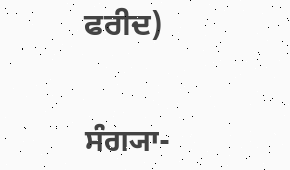ਫਰੀਦ)


ਸੰਗ੍ਯਾ-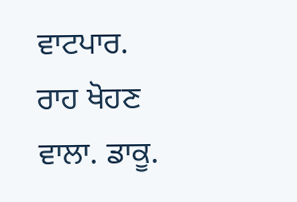ਵਾਟਪਾਰ. ਰਾਹ ਖੋਹਣ ਵਾਲਾ. ਡਾਕੂ.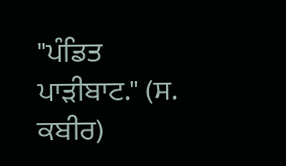"ਪੰਡਿਤ ਪਾੜੀਬਾਟ." (ਸ. ਕਬੀਰ)